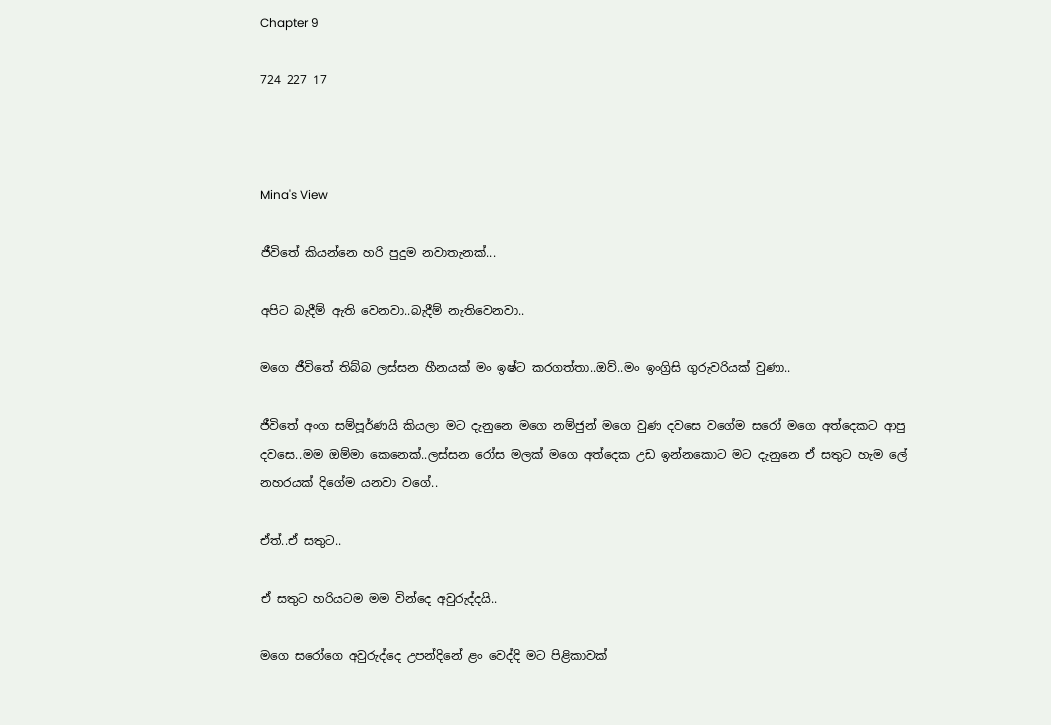Chapter 9

724 227 17



Mina's View

ජීවිතේ කියන්නෙ හරි පුදුම නවාතැනක්...

අපිට බැදීම් ඇති වෙනවා..බැදීම් නැතිවෙනවා..

මගෙ ජීවිතේ තිබ්බ ලස්සන හීනයක් මං ඉෂ්ට කරගත්තා..ඔව්..මං ඉංග්‍රිසි ගුරුවරියක් වුණා..

ජීවිතේ අංග සම්පූර්ණයි කියලා මට දැනුනෙ මගෙ නම්ජුන් මගෙ වුණ දවස‌ෙ වගේම සරෝ මගෙ අත්දෙකට ආපු දවසෙ..මම ඔම්මා කෙනෙක්..ලස්සන රෝස මලක් මගෙ අත්දෙක උඩ ඉන්නකොට මට දැනුනෙ ඒ සතුට හැම ලේ නහරයක් දිගේම යනවා වගේ..

ඒත්..ඒ සතුට..

ඒ සතුට හරියටම මම වින්දෙ අවුරුද්දයි..

මගෙ සරෝගෙ අවුරුද්දෙ උපන්දිනේ ළං වෙද්දි මට පිළිකාවක්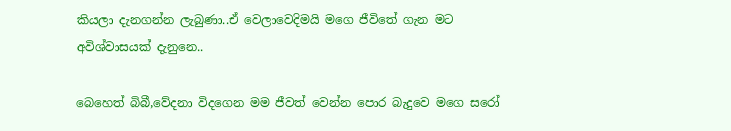කියලා දැනගන්න ලැබුණා..ඒ වෙලාවෙදිමයි මගෙ ජීවිතේ ගැන මට අවිශ්වාසයක් දැනුනෙ..

බෙහෙත් බිබී,වේදනා විදගෙන මම ජීවත් වෙන්න පොර බැදුවෙ මගෙ සරෝ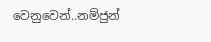වෙනුවෙන්..නම්ජුන්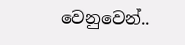වෙනුවෙන්..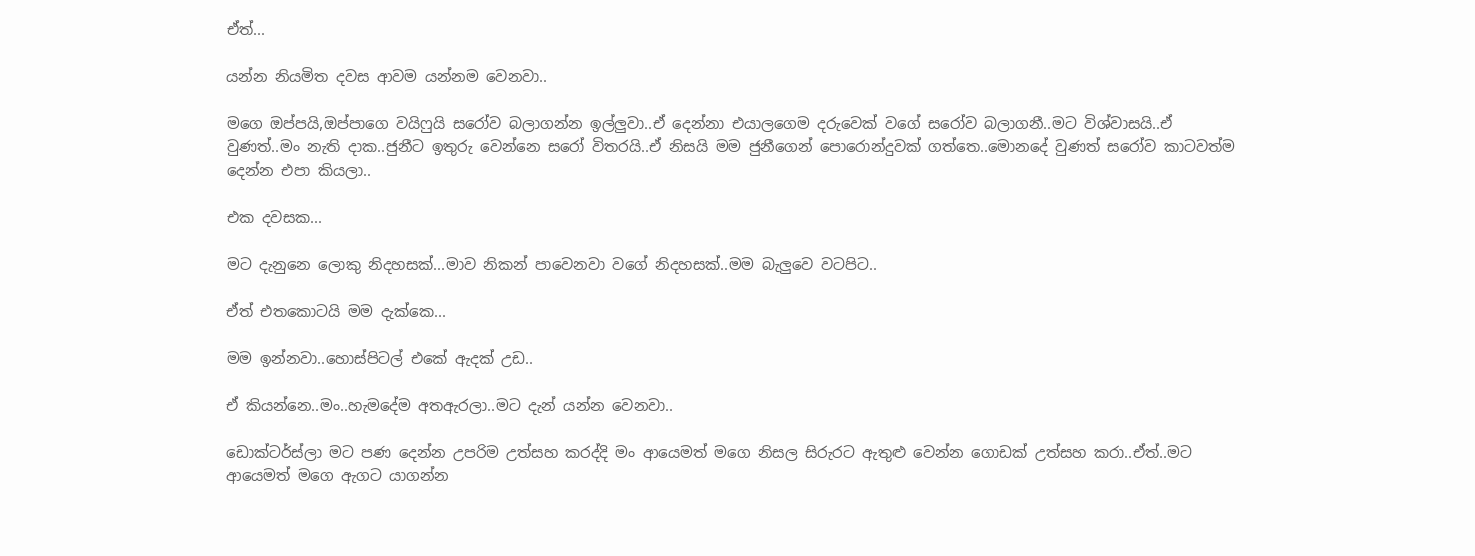ඒත්...

යන්න නියමිත දවස ආවම යන්නම වෙනවා..

මගෙ ඔප්පයි,ඔප්පාගෙ වයිෆුයි සරෝව බලාගන්න ඉල්ලුවා..ඒ දෙන්නා එයාලගෙම දරුවෙක් වගේ සරෝව බලාගනී..මට විශ්වාසයි..ඒ වුණත්..මං නැති දාක..ජුනීට ඉතුරු වෙන්නෙ සරෝ විතරයි..ඒ නිසයි මම ජුනීගෙන් පොරොන්දුවක් ගත්තෙ..මොනදේ වුණත් සරෝව කාටවත්ම දෙන්න එපා කියලා..

එක දවසක...

මට දැනුනෙ ලොකු නිදහසක්...මාව නිකන් පාවෙනවා වගේ නිදහසක්..මම බැලුවෙ වටපිට..

ඒත් එතකොටයි මම දැක්කෙ...

මම ඉන්නවා..හොස්පිටල් එකේ ඇදක් උඩ..

ඒ කියන්නෙ..මං..හැමදේම අතඇරලා..මට දැන් යන්න වෙනවා..

ඩොක්ටර්ස්ලා මට පණ දෙන්න උපරිම උත්සහ කරද්දි මං ආයෙමත් මගෙ නිසල සිරුරට ඇතුළු වෙන්න ගොඩක් උත්සහ කරා..ඒත්..මට ආයෙමත් මගෙ ඇගට යාගන්න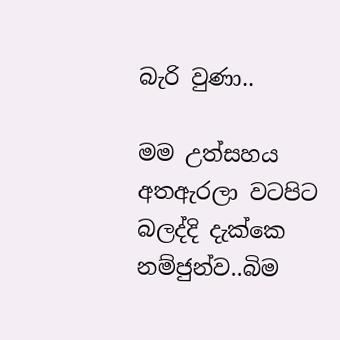බැරි වුණා..

මම උත්සහය අතඇරලා වටපිට බලද්දි දැක්කෙ නම්ජුන්ව..බිම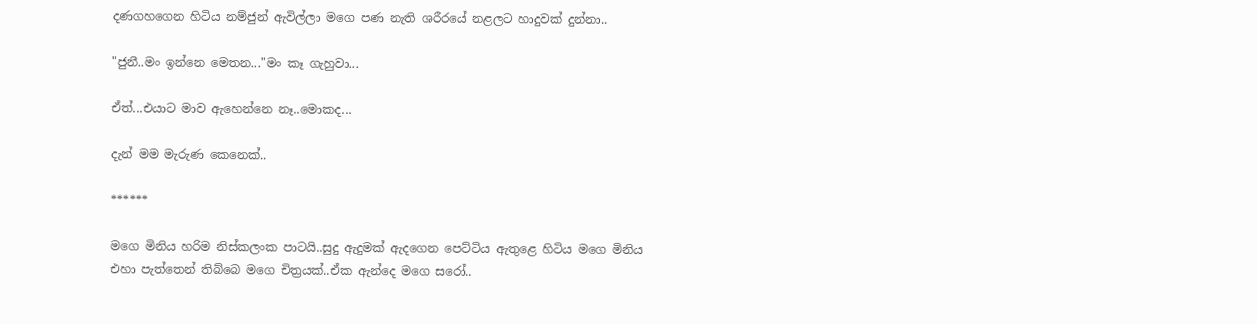දණගහගෙන හිටිය නම්ජුන් ඇවිල්ලා මගෙ පණ නැති ශරීරයේ නළලට හාදුවක් දුන්නා..

"ජුනී..මං ඉන්නෙ මෙතන..."මං කෑ ගැහුවා...

ඒත්...එයාට මාව ඇහෙන්නෙ නෑ..මොකද...

දැන් මම මැරුණ කෙනෙක්..

******

මගෙ මිනිය හරිම නිස්කලංක පාටයි..සුදු ඇදුමක් ඇදගෙන පෙට්ටිය ඇතුළෙ හිටිය මගෙ මිනිය එහා පැත්තෙන් තිබ්බෙ මගෙ චිත්‍රයක්..ඒක ඇන්දෙ මගෙ සරෝ..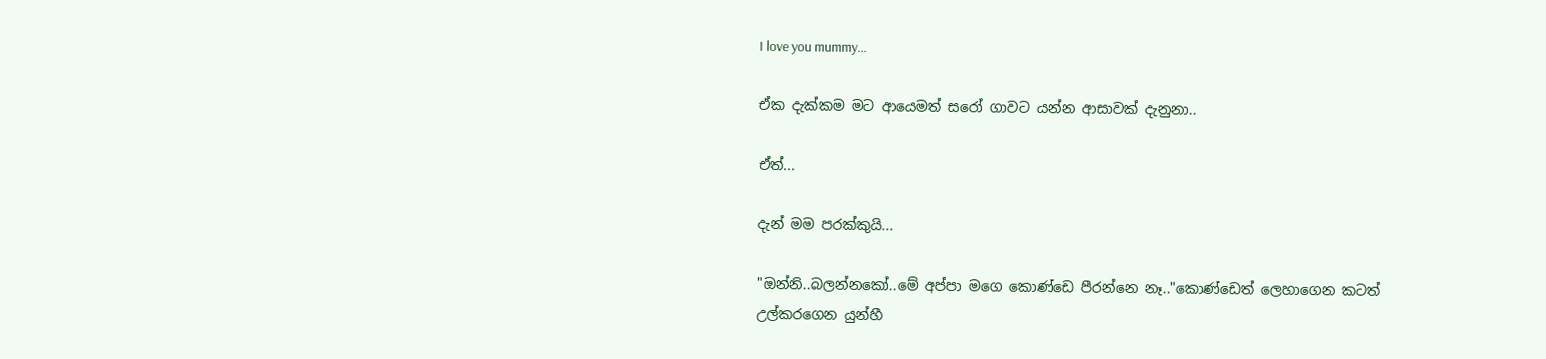I love you mummy...

ඒක දැක්කම මට ආයෙමත් සරෝ ගාවට යන්න ආසාවක් දැනුනා..

ඒත්...

දැන් මම පරක්කුයි...

"ඔන්නි..බලන්නකෝ..මේ අප්පා මගෙ කොණ්ඩෙ පීරන්නෙ නෑ.."කොණ්ඩෙත් ලෙහාගෙන කටත් උල්කරගෙන යුන්හී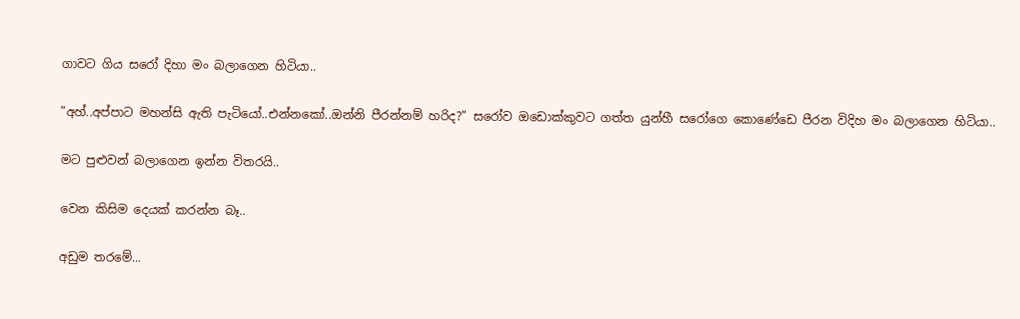ගාවට ගිය සරෝ දිහා මං බලාගෙන හිටියා..

"අහ්..අප්පාට මහන්සි ඇති පැටියෝ..එන්නකෝ..ඔන්නි පීරන්නම් හරිද?" සරෝව ඔඩොක්කුවට ගත්ත යුන්හී සරෝගෙ කොණේඩෙ පීරන විදිහ මං බලාගෙන හිටියා..

මට පුළුවන් බලාගෙන ඉන්න විතරයි..

වෙන කිසිම දෙයක් කරන්න බෑ..

අඩුම තරමේ...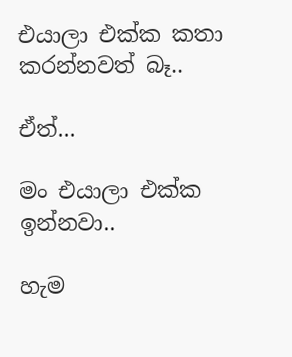එයාලා එක්ක කතා කරන්නවත් බෑ..

ඒත්...

මං එයාලා එක්ක ඉන්නවා..

හැම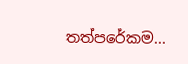තත්පරේකම...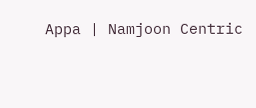Appa | Namjoon Centric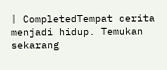| CompletedTempat cerita menjadi hidup. Temukan sekarang